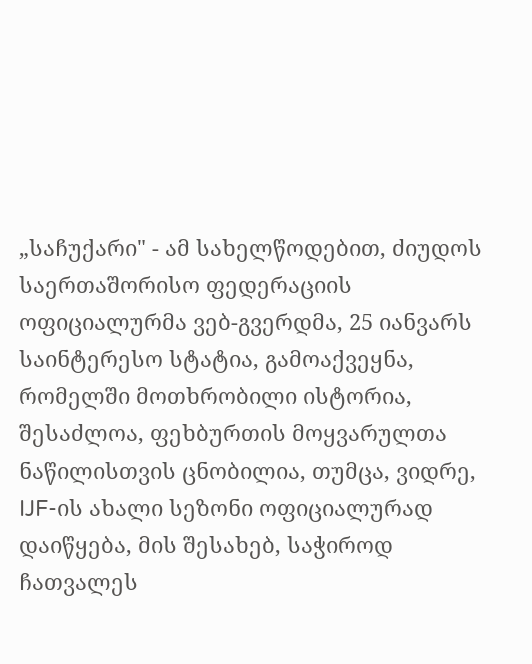„საჩუქარი" - ამ სახელწოდებით, ძიუდოს საერთაშორისო ფედერაციის ოფიციალურმა ვებ-გვერდმა, 25 იანვარს საინტერესო სტატია, გამოაქვეყნა, რომელში მოთხრობილი ისტორია, შესაძლოა, ფეხბურთის მოყვარულთა ნაწილისთვის ცნობილია, თუმცა, ვიდრე, IJF-ის ახალი სეზონი ოფიციალურად დაიწყება, მის შესახებ, საჭიროდ ჩათვალეს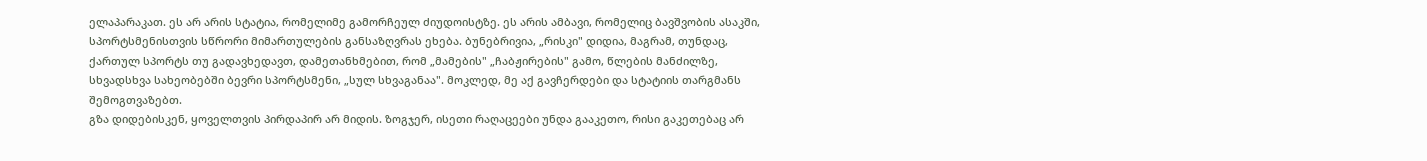ელაპარაკათ. ეს არ არის სტატია, რომელიმე გამორჩეულ ძიუდოისტზე. ეს არის ამბავი, რომელიც ბავშვობის ასაკში, სპორტსმენისთვის სწრორი მიმართულების განსაზღვრას ეხება. ბუნებრივია, „რისკი" დიდია, მაგრამ, თუნდაც, ქართულ სპორტს თუ გადავხედავთ, დამეთანხმებით, რომ „მამების" „ჩაბჟირების" გამო, წლების მანძილზე, სხვადსხვა სახეობებში ბევრი სპორტსმენი, „სულ სხვაგანაა". მოკლედ, მე აქ გავჩერდები და სტატიის თარგმანს შემოგთვაზებთ.
გზა დიდებისკენ, ყოველთვის პირდაპირ არ მიდის. ზოგჯერ, ისეთი რაღაცეები უნდა გააკეთო, რისი გაკეთებაც არ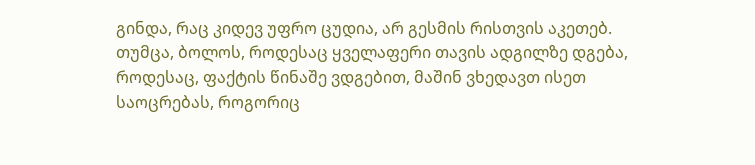გინდა, რაც კიდევ უფრო ცუდია, არ გესმის რისთვის აკეთებ. თუმცა, ბოლოს, როდესაც ყველაფერი თავის ადგილზე დგება, როდესაც, ფაქტის წინაშე ვდგებით, მაშინ ვხედავთ ისეთ საოცრებას, როგორიც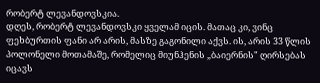რობერტ ლევანდოვსკია.
დღეს, რობერტ ლევანდოვსკი ყველამ იცის. მათაც კი, ვინც ფეხბურთის ფანი არ არის, მასზე გაგონილი აქვს. ის, არის 33 წლის პოლონელი მოთამაშე, რომელიც მიუნჰენის „ბაიერნის" ღირსებას იცავს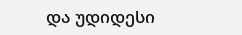და უდიდესი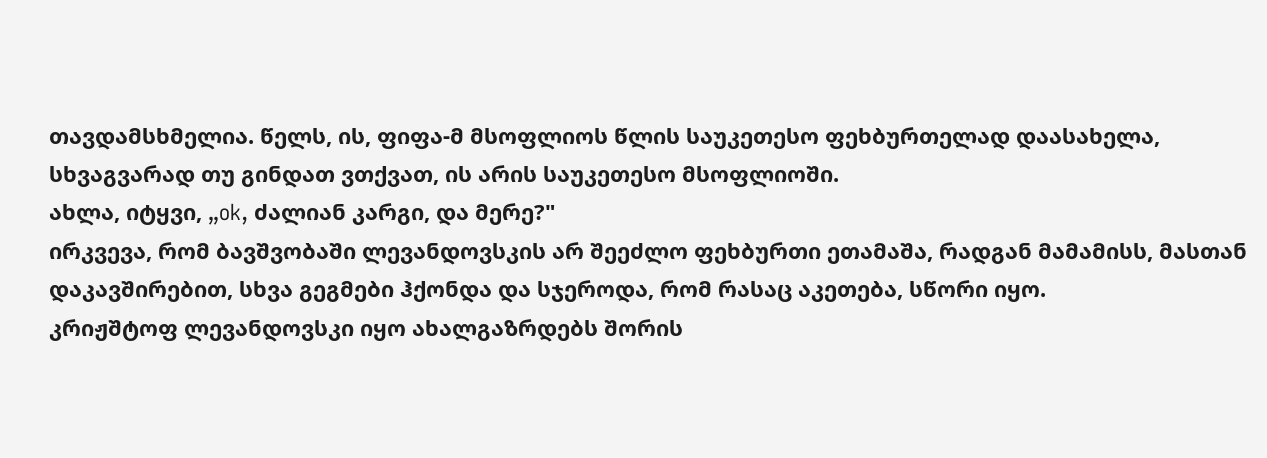თავდამსხმელია. წელს, ის, ფიფა-მ მსოფლიოს წლის საუკეთესო ფეხბურთელად დაასახელა, სხვაგვარად თუ გინდათ ვთქვათ, ის არის საუკეთესო მსოფლიოში.
ახლა, იტყვი, „ok, ძალიან კარგი, და მერე?"
ირკვევა, რომ ბავშვობაში ლევანდოვსკის არ შეეძლო ფეხბურთი ეთამაშა, რადგან მამამისს, მასთან დაკავშირებით, სხვა გეგმები ჰქონდა და სჯეროდა, რომ რასაც აკეთება, სწორი იყო.
კრიჟშტოფ ლევანდოვსკი იყო ახალგაზრდებს შორის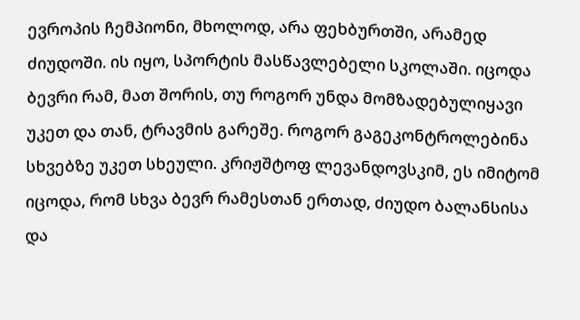ევროპის ჩემპიონი, მხოლოდ, არა ფეხბურთში, არამედ ძიუდოში. ის იყო, სპორტის მასწავლებელი სკოლაში. იცოდა ბევრი რამ, მათ შორის, თუ როგორ უნდა მომზადებულიყავი უკეთ და თან, ტრავმის გარეშე. როგორ გაგეკონტროლებინა სხვებზე უკეთ სხეული. კრიჟშტოფ ლევანდოვსკიმ, ეს იმიტომ იცოდა, რომ სხვა ბევრ რამესთან ერთად, ძიუდო ბალანსისა და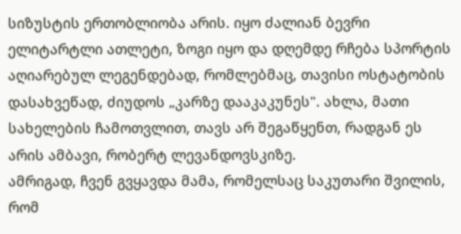სიზუსტის ერთობლიობა არის. იყო ძალიან ბევრი ელიტარტლი ათლეტი, ზოგი იყო და დღემდე რჩება სპორტის აღიარებულ ლეგენდებად, რომლებმაც, თავისი ოსტატობის დასახვეწად, ძიუდოს „კარზე დააკაკუნეს". ახლა, მათი სახელების ჩამოთვლით, თავს არ შეგაწყენთ, რადგან ეს არის ამბავი, რობერტ ლევანდოვსკიზე.
ამრიგად, ჩვენ გვყავდა მამა, რომელსაც საკუთარი შვილის, რომ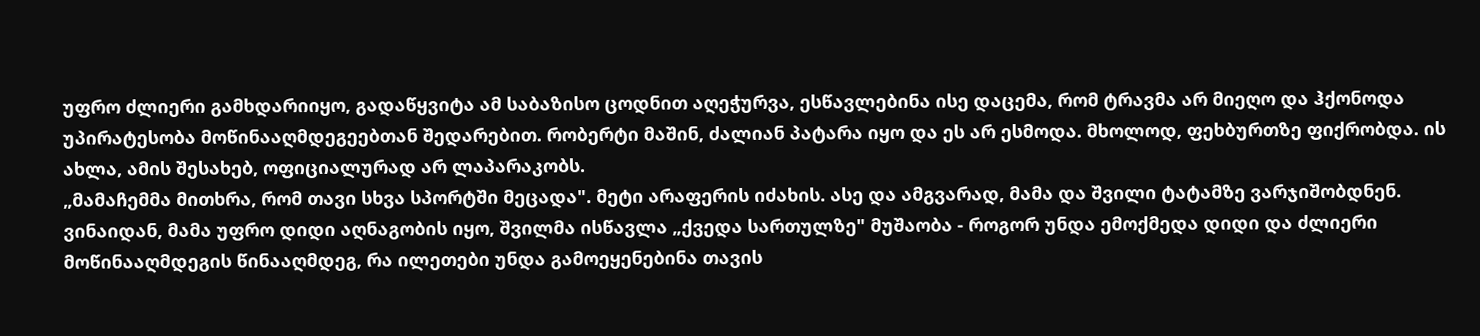უფრო ძლიერი გამხდარიიყო, გადაწყვიტა ამ საბაზისო ცოდნით აღეჭურვა, ესწავლებინა ისე დაცემა, რომ ტრავმა არ მიეღო და ჰქონოდა უპირატესობა მოწინააღმდეგეებთან შედარებით. რობერტი მაშინ, ძალიან პატარა იყო და ეს არ ესმოდა. მხოლოდ, ფეხბურთზე ფიქრობდა. ის ახლა, ამის შესახებ, ოფიციალურად არ ლაპარაკობს.
„მამაჩემმა მითხრა, რომ თავი სხვა სპორტში მეცადა". მეტი არაფერის იძახის. ასე და ამგვარად, მამა და შვილი ტატამზე ვარჯიშობდნენ. ვინაიდან, მამა უფრო დიდი აღნაგობის იყო, შვილმა ისწავლა „ქვედა სართულზე" მუშაობა - როგორ უნდა ემოქმედა დიდი და ძლიერი მოწინააღმდეგის წინააღმდეგ, რა ილეთები უნდა გამოეყენებინა თავის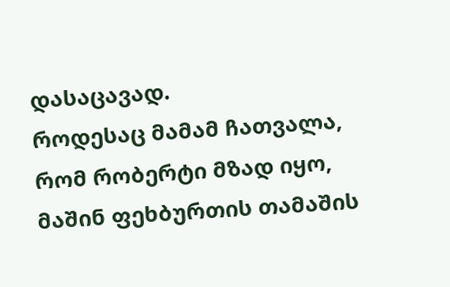დასაცავად.
როდესაც მამამ ჩათვალა, რომ რობერტი მზად იყო, მაშინ ფეხბურთის თამაშის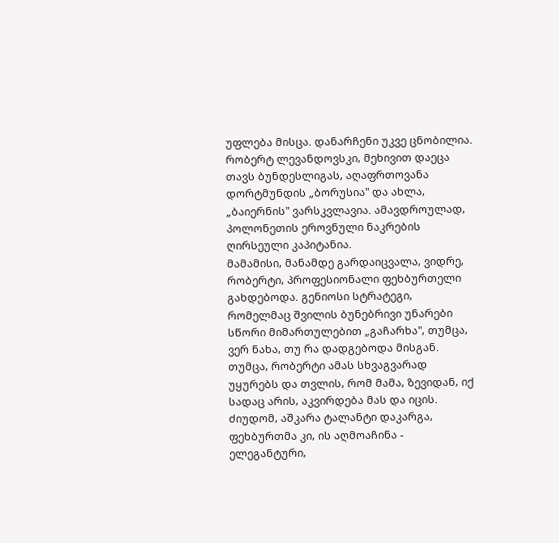უფლება მისცა. დანარჩენი უკვე ცნობილია. რობერტ ლევანდოვსკი, მეხივით დაეცა თავს ბუნდესლიგას, აღაფრთოვანა დორტმუნდის „ბორუსია" და ახლა, „ბაიერნის" ვარსკვლავია. ამავდროულად, პოლონეთის ეროვნული ნაკრების ღირსეული კაპიტანია.
მამამისი, მანამდე გარდაიცვალა, ვიდრე, რობერტი, პროფესიონალი ფეხბურთელი გახდებოდა. გენიოსი სტრატეგი, რომელმაც შვილის ბუნებრივი უნარები სწორი მიმართულებით „გაჩარხა", თუმცა, ვერ ნახა, თუ რა დადგებოდა მისგან. თუმცა, რობერტი ამას სხვაგვარად უყურებს და თვლის, რომ მამა, ზევიდან, იქ სადაც არის, აკვირდება მას და იცის.
ძიუდომ, აშკარა ტალანტი დაკარგა, ფეხბურთმა კი, ის აღმოაჩინა - ელეგანტური,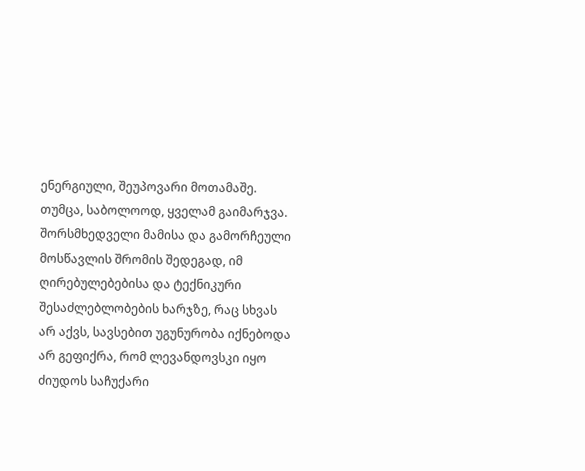ენერგიული, შეუპოვარი მოთამაშე. თუმცა, საბოლოოდ, ყველამ გაიმარჯვა. შორსმხედველი მამისა და გამორჩეული მოსწავლის შრომის შედეგად, იმ ღირებულებებისა და ტექნიკური შესაძლებლობების ხარჯზე, რაც სხვას არ აქვს, სავსებით უგუნურობა იქნებოდა არ გეფიქრა, რომ ლევანდოვსკი იყო ძიუდოს საჩუქარი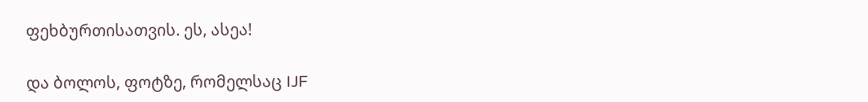ფეხბურთისათვის. ეს, ასეა!

და ბოლოს, ფოტზე, რომელსაც IJF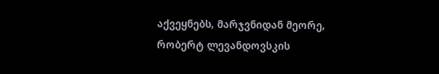აქვეყნებს, მარჯვნიდან მეორე, რობერტ ლევანდოვსკის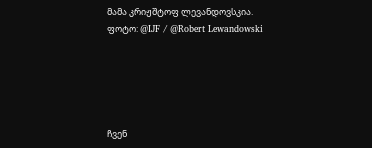მამა კრიჟშტოფ ლევანდოვსკია.
ფოტო: @IJF / @Robert Lewandowski





ჩვენ